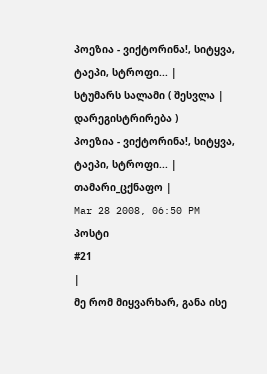პოეზია - ვიქტორინა!, სიტყვა, ტაეპი, სტროფი... |
სტუმარს სალამი ( შესვლა | დარეგისტრირება )
პოეზია - ვიქტორინა!, სიტყვა, ტაეპი, სტროფი... |
თამარი_ცქნაფო |
Mar 28 2008, 06:50 PM
პოსტი
#21
|
მე რომ მიყვარხარ, განა ისე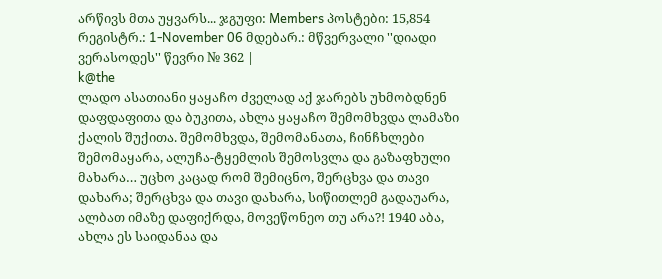არწივს მთა უყვარს... ჯგუფი: Members პოსტები: 15,854 რეგისტრ.: 1-November 06 მდებარ.: მწვერვალი ''დიადი ვერასოდეს'' წევრი № 362 |
k@the
ლადო ასათიანი ყაყაჩო ძველად აქ ჯარებს უხმობდნენ დაფდაფითა და ბუკითა, ახლა ყაყაჩო შემომხვდა ლამაზი ქალის შუქითა. შემომხვდა, შემომანათა, ჩინჩხლები შემომაყარა, ალუჩა-ტყემლის შემოსვლა და გაზაფხული მახარა… უცხო კაცად რომ შემიცნო, შერცხვა და თავი დახარა; შერცხვა და თავი დახარა, სიწითლემ გადაუარა, ალბათ იმაზე დაფიქრდა, მოვეწონეო თუ არა?! 1940 აბა, ახლა ეს საიდანაა და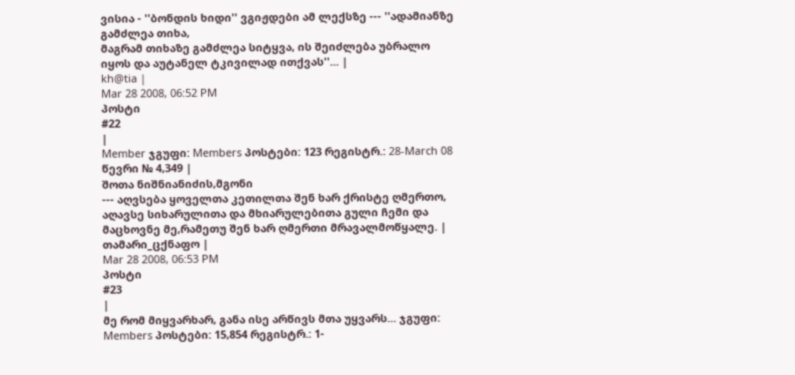ვისია - ''ბონდის ხიდი'' ვგიჟდები ამ ლექსზე --- ''ადამიანზე გამძლეა თიხა,
მაგრამ თიხაზე გამძლეა სიტყვა, ის შეიძლება უბრალო იყოს და აუტანელ ტკივილად ითქვას''... |
kh@tia |
Mar 28 2008, 06:52 PM
პოსტი
#22
|
Member ჯგუფი: Members პოსტები: 123 რეგისტრ.: 28-March 08 წევრი № 4,349 |
შოთა ნიშნიანიძის,მგონი
--- აღვსება ყოველთა კეთილთა შენ ხარ ქრისტე ღმერთო,
აღავსე სიხარულითა და მხიარულებითა გული ჩემი და მაცხოვნე მე,რამეთუ შენ ხარ ღმერთი მრავალმოწყალე. |
თამარი_ცქნაფო |
Mar 28 2008, 06:53 PM
პოსტი
#23
|
მე რომ მიყვარხარ, განა ისე არწივს მთა უყვარს... ჯგუფი: Members პოსტები: 15,854 რეგისტრ.: 1-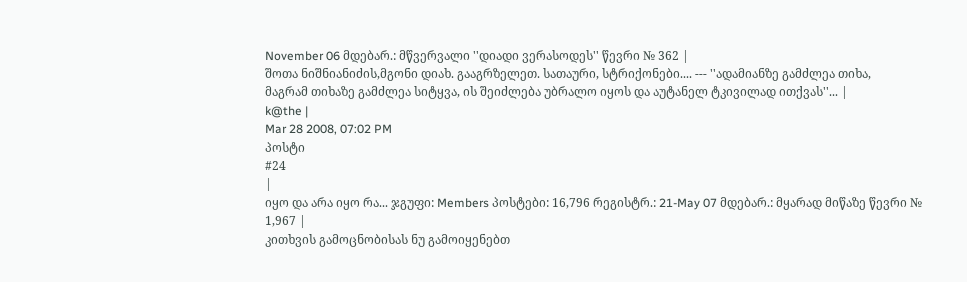November 06 მდებარ.: მწვერვალი ''დიადი ვერასოდეს'' წევრი № 362 |
შოთა ნიშნიანიძის,მგონი დიახ. გააგრზელეთ. სათაური, სტრიქონები.... --- ''ადამიანზე გამძლეა თიხა,
მაგრამ თიხაზე გამძლეა სიტყვა, ის შეიძლება უბრალო იყოს და აუტანელ ტკივილად ითქვას''... |
k@the |
Mar 28 2008, 07:02 PM
პოსტი
#24
|
იყო და არა იყო რა... ჯგუფი: Members პოსტები: 16,796 რეგისტრ.: 21-May 07 მდებარ.: მყარად მიწაზე წევრი № 1,967 |
კითხვის გამოცნობისას ნუ გამოიყენებთ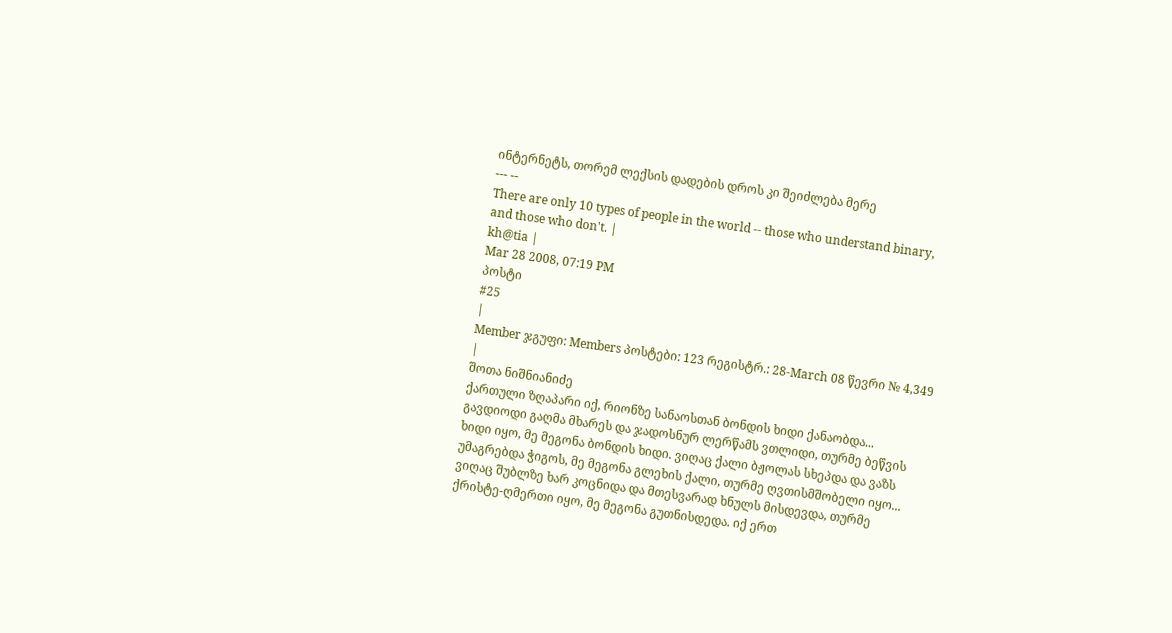ინტერნეტს, თორემ ლექსის დადების დროს კი შეიძლება მერე
--- --
There are only 10 types of people in the world -- those who understand binary, and those who don't. |
kh@tia |
Mar 28 2008, 07:19 PM
პოსტი
#25
|
Member ჯგუფი: Members პოსტები: 123 რეგისტრ.: 28-March 08 წევრი № 4,349 |
შოთა ნიშნიანიძე
ქართული ზღაპარი იქ, რიონზე სანაოსთან ბონდის ხიდი ქანაობდა... გავდიოდი გაღმა მხარეს და ჯადოსნურ ლერწამს ვთლიდი, თურმე ბეწვის ხიდი იყო, მე მეგონა ბონდის ხიდი. ვიღაც ქალი ბჟოლას სხეპდა და ვაზს უმაგრებდა ჭიგოს, მე მეგონა გლეხის ქალი, თურმე ღვთისმშობელი იყო... ვიღაც შუბლზე ხარ კოცნიდა და მთესვარად ხნულს მისდევდა, თურმე ქრისტე-ღმერთი იყო, მე მეგონა გუთნისდედა. იქ ერთ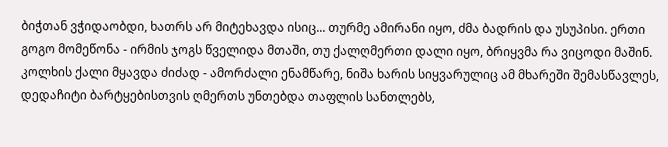ბიჭთან ვჭიდაობდი, ხათრს არ მიტეხავდა ისიც... თურმე ამირანი იყო, ძმა ბადრის და უსუპისი. ერთი გოგო მომეწონა - ირმის ჯოგს წველიდა მთაში, თუ ქალღმერთი დალი იყო, ბრიყვმა რა ვიცოდი მაშინ. კოლხის ქალი მყავდა ძიძად - ამორძალი ენამწარე, ნიშა ხარის სიყვარულიც ამ მხარეში შემასწავლეს, დედაჩიტი ბარტყებისთვის ღმერთს უნთებდა თაფლის სანთლებს,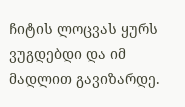ჩიტის ლოცვას ყურს ვუგდებდი და იმ მადლით გავიზარდე.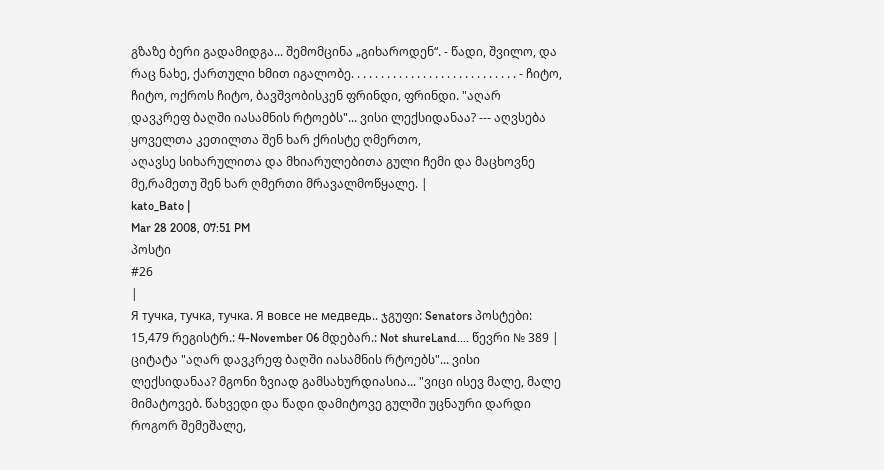გზაზე ბერი გადამიდგა... შემომცინა „გიხაროდენ“. - წადი, შვილო, და რაც ნახე, ქართული ხმით იგალობე. . . . . . . . . . . . . . . . . . . . . . . . . . . . - ჩიტო, ჩიტო, ოქროს ჩიტო, ბავშვობისკენ ფრინდი, ფრინდი. "აღარ დავკრეფ ბაღში იასამნის რტოებს"... ვისი ლექსიდანაა? --- აღვსება ყოველთა კეთილთა შენ ხარ ქრისტე ღმერთო,
აღავსე სიხარულითა და მხიარულებითა გული ჩემი და მაცხოვნე მე,რამეთუ შენ ხარ ღმერთი მრავალმოწყალე. |
kato_Bato |
Mar 28 2008, 07:51 PM
პოსტი
#26
|
Я тучка, тучка, тучка. Я вовсе не медведь.. ჯგუფი: Senators პოსტები: 15,479 რეგისტრ.: 4-November 06 მდებარ.: Not shureLand.... წევრი № 389 |
ციტატა "აღარ დავკრეფ ბაღში იასამნის რტოებს"... ვისი ლექსიდანაა? მგონი ზვიად გამსახურდიასია... "ვიცი ისევ მალე, მალე მიმატოვებ. წახვედი და წადი დამიტოვე გულში უცნაური დარდი როგორ შემეშალე,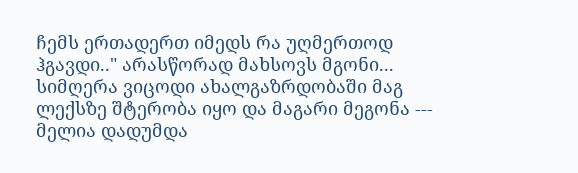ჩემს ერთადერთ იმედს რა უღმერთოდ ჰგავდი.." არასწორად მახსოვს მგონი... სიმღერა ვიცოდი ახალგაზრდობაში მაგ ლექსზე შტერობა იყო და მაგარი მეგონა --- მელია დადუმდა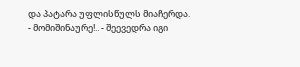და პატარა უფლისწულს მიაჩერდა.
- მომიშინაურე!.. - შეევედრა იგი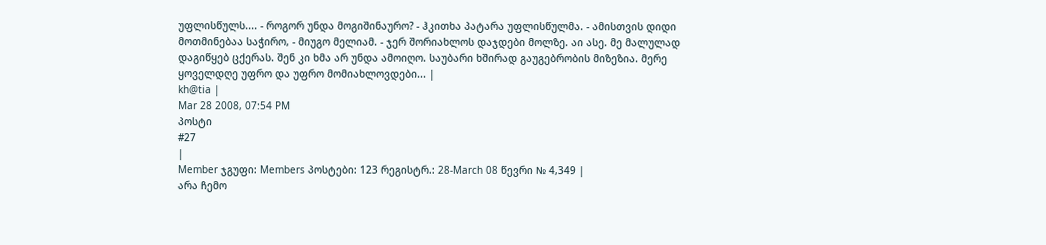უფლისწულს.... - როგორ უნდა მოგიშინაურო? - ჰკითხა პატარა უფლისწულმა. - ამისთვის დიდი მოთმინებაა საჭირო, - მიუგო მელიამ. - ჯერ შორიახლოს დაჯდები მოლზე. აი ასე. მე მალულად დაგიწყებ ცქერას. შენ კი ხმა არ უნდა ამოიღო. საუბარი ხშირად გაუგებრობის მიზეზია. მერე ყოველდღე უფრო და უფრო მომიახლოვდები... |
kh@tia |
Mar 28 2008, 07:54 PM
პოსტი
#27
|
Member ჯგუფი: Members პოსტები: 123 რეგისტრ.: 28-March 08 წევრი № 4,349 |
არა ჩემო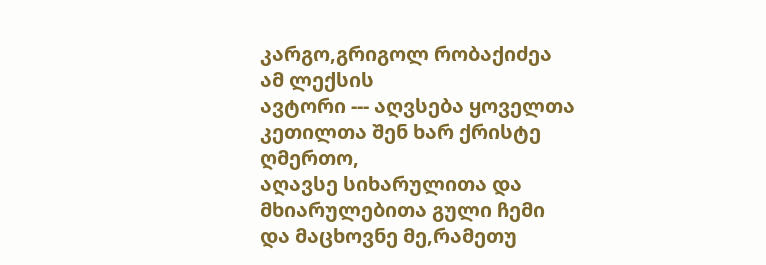კარგო,გრიგოლ რობაქიძეა ამ ლექსის
ავტორი --- აღვსება ყოველთა კეთილთა შენ ხარ ქრისტე ღმერთო,
აღავსე სიხარულითა და მხიარულებითა გული ჩემი და მაცხოვნე მე,რამეთუ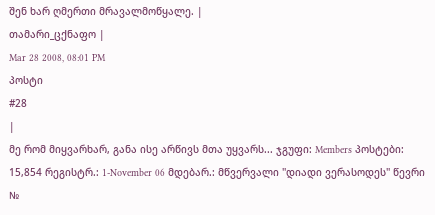შენ ხარ ღმერთი მრავალმოწყალე. |
თამარი_ცქნაფო |
Mar 28 2008, 08:01 PM
პოსტი
#28
|
მე რომ მიყვარხარ, განა ისე არწივს მთა უყვარს... ჯგუფი: Members პოსტები: 15,854 რეგისტრ.: 1-November 06 მდებარ.: მწვერვალი ''დიადი ვერასოდეს'' წევრი №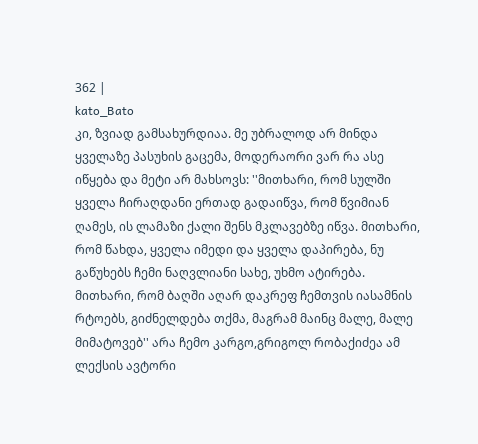362 |
kato_Bato
კი, ზვიად გამსახურდიაა. მე უბრალოდ არ მინდა ყველაზე პასუხის გაცემა, მოდერაორი ვარ რა ასე იწყება და მეტი არ მახსოვს: ''მითხარი, რომ სულში ყველა ჩირაღდანი ერთად გადაიწვა, რომ წვიმიან ღამეს, ის ლამაზი ქალი შენს მკლავებზე იწვა. მითხარი, რომ წახდა, ყველა იმედი და ყველა დაპირება, ნუ გაწუხებს ჩემი ნაღვლიანი სახე, უხმო ატირება. მითხარი, რომ ბაღში აღარ დაკრეფ ჩემთვის იასამნის რტოებს, გიძნელდება თქმა, მაგრამ მაინც მალე, მალე მიმატოვებ'' არა ჩემო კარგო,გრიგოლ რობაქიძეა ამ ლექსის ავტორი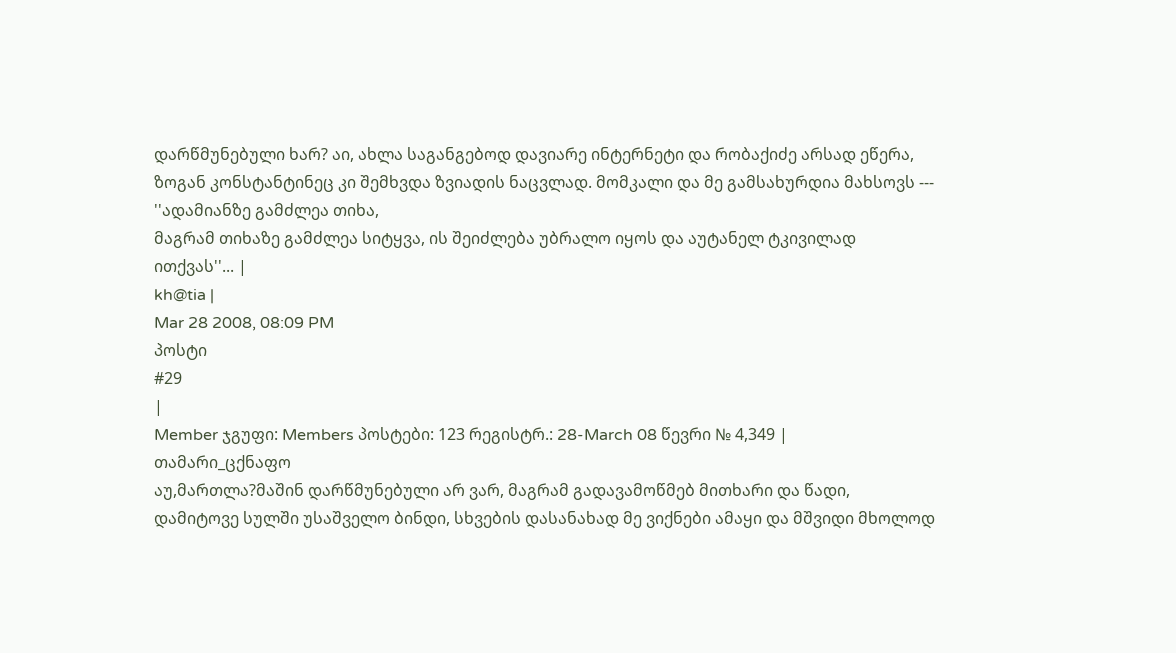დარწმუნებული ხარ? აი, ახლა საგანგებოდ დავიარე ინტერნეტი და რობაქიძე არსად ეწერა, ზოგან კონსტანტინეც კი შემხვდა ზვიადის ნაცვლად. მომკალი და მე გამსახურდია მახსოვს --- ''ადამიანზე გამძლეა თიხა,
მაგრამ თიხაზე გამძლეა სიტყვა, ის შეიძლება უბრალო იყოს და აუტანელ ტკივილად ითქვას''... |
kh@tia |
Mar 28 2008, 08:09 PM
პოსტი
#29
|
Member ჯგუფი: Members პოსტები: 123 რეგისტრ.: 28-March 08 წევრი № 4,349 |
თამარი_ცქნაფო
აუ,მართლა?მაშინ დარწმუნებული არ ვარ, მაგრამ გადავამოწმებ მითხარი და წადი, დამიტოვე სულში უსაშველო ბინდი, სხვების დასანახად მე ვიქნები ამაყი და მშვიდი მხოლოდ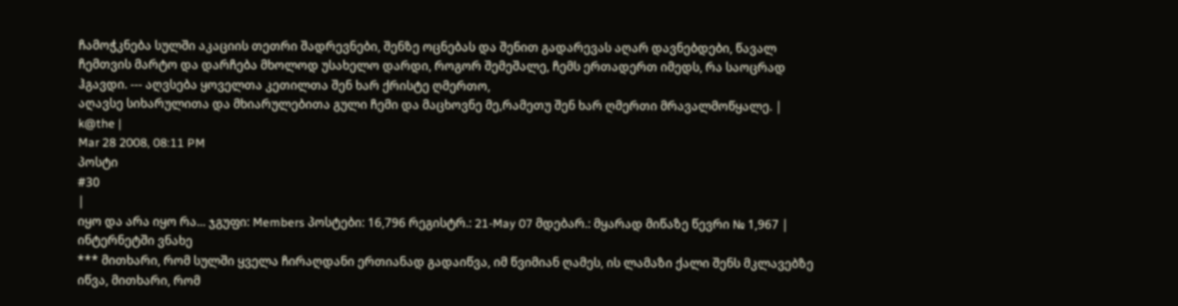ჩამოჭკნება სულში აკაციის თეთრი შადრევნები, შენზე ოცნებას და შენით გადარევას აღარ დავნებდები, წავალ ჩემთვის მარტო და დარჩება მხოლოდ უსახელო დარდი, როგორ შემეშალე, ჩემს ერთადერთ იმედს, რა საოცრად ჰგავდი. --- აღვსება ყოველთა კეთილთა შენ ხარ ქრისტე ღმერთო,
აღავსე სიხარულითა და მხიარულებითა გული ჩემი და მაცხოვნე მე,რამეთუ შენ ხარ ღმერთი მრავალმოწყალე. |
k@the |
Mar 28 2008, 08:11 PM
პოსტი
#30
|
იყო და არა იყო რა... ჯგუფი: Members პოსტები: 16,796 რეგისტრ.: 21-May 07 მდებარ.: მყარად მიწაზე წევრი № 1,967 |
ინტერნეტში ვნახე
*** მითხარი, რომ სულში ყველა ჩირაღდანი ერთიანად გადაიწვა, იმ წვიმიან ღამეს, ის ლამაზი ქალი შენს მკლავებზე იწვა, მითხარი, რომ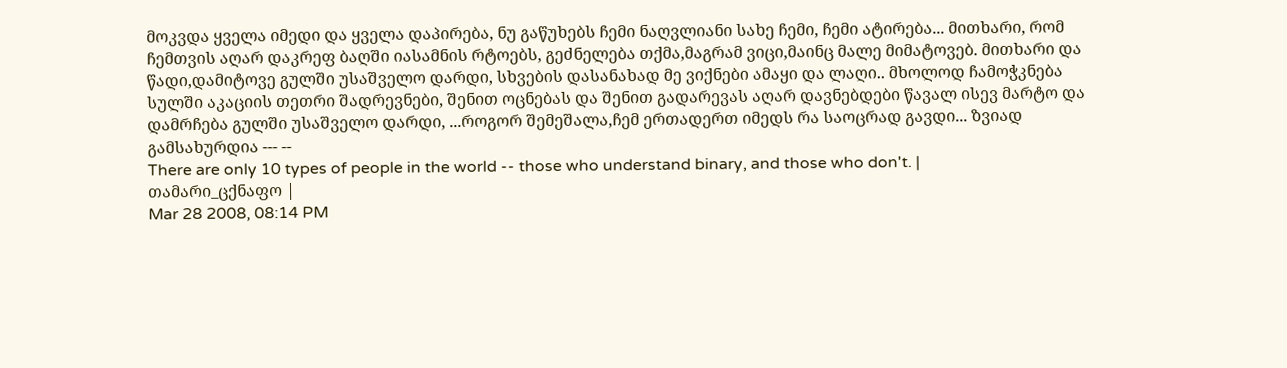მოკვდა ყველა იმედი და ყველა დაპირება, ნუ გაწუხებს ჩემი ნაღვლიანი სახე ჩემი, ჩემი ატირება... მითხარი, რომ ჩემთვის აღარ დაკრეფ ბაღში იასამნის რტოებს, გეძნელება თქმა,მაგრამ ვიცი,მაინც მალე მიმატოვებ. მითხარი და წადი,დამიტოვე გულში უსაშველო დარდი, სხვების დასანახად მე ვიქნები ამაყი და ლაღი.. მხოლოდ ჩამოჭკნება სულში აკაციის თეთრი შადრევნები, შენით ოცნებას და შენით გადარევას აღარ დავნებდები წავალ ისევ მარტო და დამრჩება გულში უსაშველო დარდი, ...როგორ შემეშალა,ჩემ ერთადერთ იმედს რა საოცრად გავდი... ზვიად გამსახურდია --- --
There are only 10 types of people in the world -- those who understand binary, and those who don't. |
თამარი_ცქნაფო |
Mar 28 2008, 08:14 PM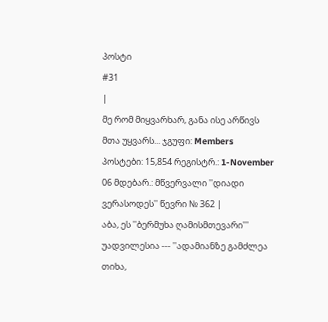პოსტი
#31
|
მე რომ მიყვარხარ, განა ისე არწივს მთა უყვარს... ჯგუფი: Members პოსტები: 15,854 რეგისტრ.: 1-November 06 მდებარ.: მწვერვალი ''დიადი ვერასოდეს'' წევრი № 362 |
აბა, ეს ''ბერმუხა ღამისმთევარი'''
უადვილესია --- ''ადამიანზე გამძლეა თიხა,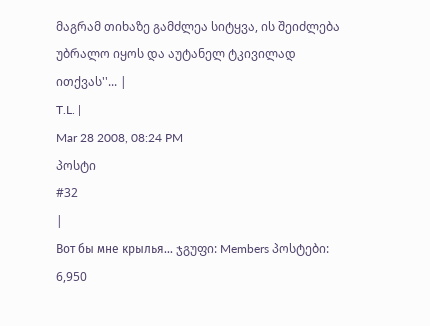მაგრამ თიხაზე გამძლეა სიტყვა, ის შეიძლება უბრალო იყოს და აუტანელ ტკივილად ითქვას''... |
T.L. |
Mar 28 2008, 08:24 PM
პოსტი
#32
|
Вот бы мне крылья... ჯგუფი: Members პოსტები: 6,950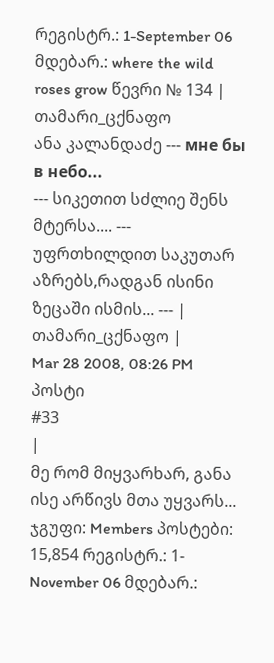რეგისტრ.: 1-September 06 მდებარ.: where the wild roses grow წევრი № 134 |
თამარი_ცქნაფო
ანა კალანდაძე --- мне бы в небо...
--- სიკეთით სძლიე შენს მტერსა.... --- უფრთხილდით საკუთარ აზრებს,რადგან ისინი ზეცაში ისმის... --- |
თამარი_ცქნაფო |
Mar 28 2008, 08:26 PM
პოსტი
#33
|
მე რომ მიყვარხარ, განა ისე არწივს მთა უყვარს... ჯგუფი: Members პოსტები: 15,854 რეგისტრ.: 1-November 06 მდებარ.: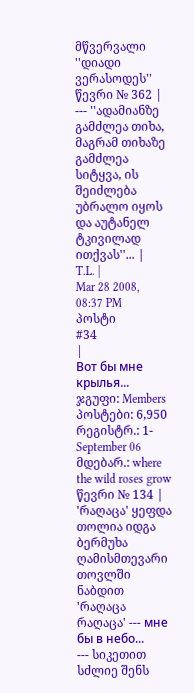მწვერვალი ''დიადი ვერასოდეს'' წევრი № 362 |
--- ''ადამიანზე გამძლეა თიხა,
მაგრამ თიხაზე გამძლეა სიტყვა, ის შეიძლება უბრალო იყოს და აუტანელ ტკივილად ითქვას''... |
T.L. |
Mar 28 2008, 08:37 PM
პოსტი
#34
|
Вот бы мне крылья... ჯგუფი: Members პოსტები: 6,950 რეგისტრ.: 1-September 06 მდებარ.: where the wild roses grow წევრი № 134 |
'რაღაცა' ყეფდა თოლია იდგა ბერმუხა ღამისმთევარი თოვლში ნაბდით 'რაღაცა რაღაცა' --- мне бы в небо...
--- სიკეთით სძლიე შენს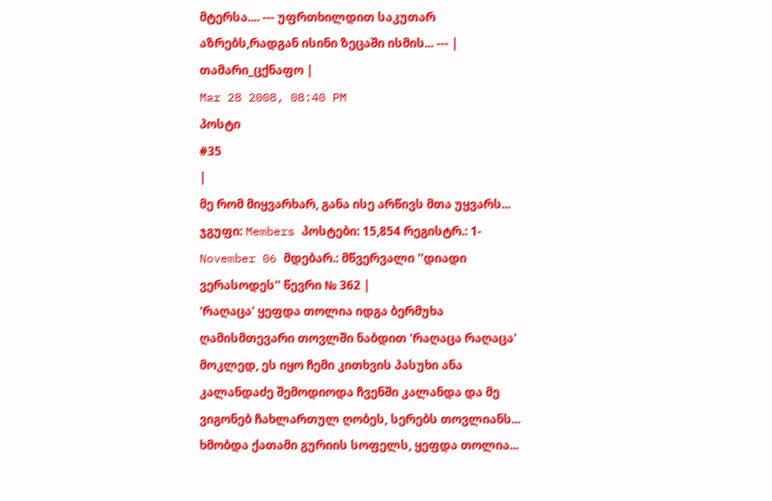მტერსა.... --- უფრთხილდით საკუთარ აზრებს,რადგან ისინი ზეცაში ისმის... --- |
თამარი_ცქნაფო |
Mar 28 2008, 08:40 PM
პოსტი
#35
|
მე რომ მიყვარხარ, განა ისე არწივს მთა უყვარს... ჯგუფი: Members პოსტები: 15,854 რეგისტრ.: 1-November 06 მდებარ.: მწვერვალი ''დიადი ვერასოდეს'' წევრი № 362 |
'რაღაცა' ყეფდა თოლია იდგა ბერმუხა ღამისმთევარი თოვლში ნაბდით 'რაღაცა რაღაცა' მოკლედ, ეს იყო ჩემი კითხვის პასუხი ანა კალანდაძე შემოდიოდა ჩვენში კალანდა და მე ვიგონებ ჩახლართულ ღობეს, სერებს თოვლიანს... ხმობდა ქათამი გურიის სოფელს, ყეფდა თოლია...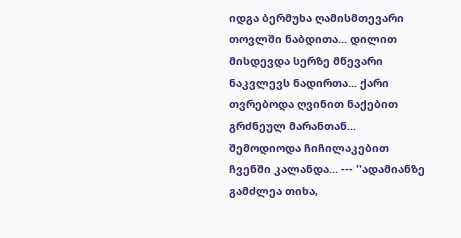იდგა ბერმუხა ღამისმთევარი თოვლში ნაბდითა... დილით მისდევდა სერზე მწევარი ნაკვლევს ნადირთა... ქარი თვრებოდა ღვინით ნაქებით გრძნეულ მარანთან... შემოდიოდა ჩიჩილაკებით ჩვენში კალანდა... --- ''ადამიანზე გამძლეა თიხა,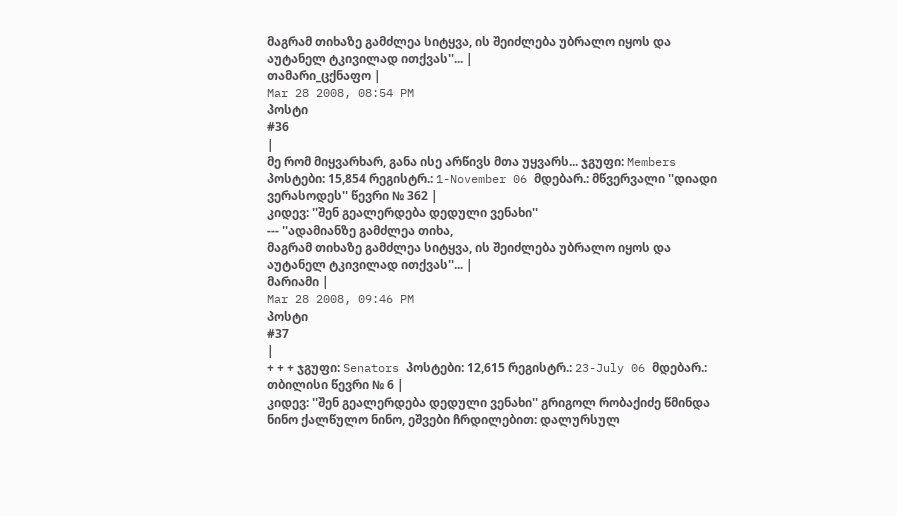მაგრამ თიხაზე გამძლეა სიტყვა, ის შეიძლება უბრალო იყოს და აუტანელ ტკივილად ითქვას''... |
თამარი_ცქნაფო |
Mar 28 2008, 08:54 PM
პოსტი
#36
|
მე რომ მიყვარხარ, განა ისე არწივს მთა უყვარს... ჯგუფი: Members პოსტები: 15,854 რეგისტრ.: 1-November 06 მდებარ.: მწვერვალი ''დიადი ვერასოდეს'' წევრი № 362 |
კიდევ: ''შენ გეალერდება დედული ვენახი''
--- ''ადამიანზე გამძლეა თიხა,
მაგრამ თიხაზე გამძლეა სიტყვა, ის შეიძლება უბრალო იყოს და აუტანელ ტკივილად ითქვას''... |
მარიამი |
Mar 28 2008, 09:46 PM
პოსტი
#37
|
+ + + ჯგუფი: Senators პოსტები: 12,615 რეგისტრ.: 23-July 06 მდებარ.: თბილისი წევრი № 6 |
კიდევ: ''შენ გეალერდება დედული ვენახი'' გრიგოლ რობაქიძე წმინდა ნინო ქალწულო ნინო, ეშვები ჩრდილებით: დალურსულ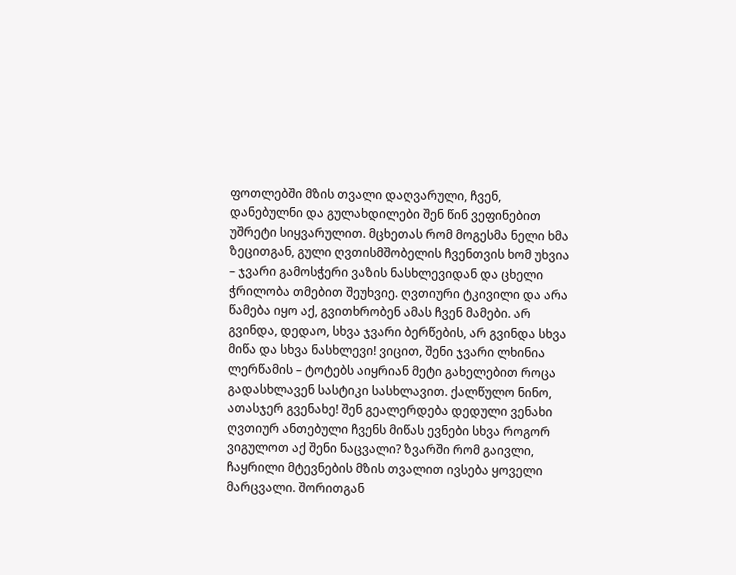ფოთლებში მზის თვალი დაღვარული, ჩვენ, დანებულნი და გულახდილები შენ წინ ვეფინებით უშრეტი სიყვარულით. მცხეთას რომ მოგესმა ნელი ხმა ზეცითგან, გული ღვთისმშობელის ჩვენთვის ხომ უხვია – ჯვარი გამოსჭერი ვაზის ნასხლევიდან და ცხელი ჭრილობა თმებით შეუხვიე. ღვთიური ტკივილი და არა წამება იყო აქ, გვითხრობენ ამას ჩვენ მამები. არ გვინდა, დედაო, სხვა ჯვარი ბერწების, არ გვინდა სხვა მიწა და სხვა ნასხლევი! ვიცით, შენი ჯვარი ლხინია ლერწამის – ტოტებს აიყრიან მეტი გახელებით როცა გადასხლავენ სასტიკი სასხლავით. ქალწულო ნინო, ათასჯერ გვენახე! შენ გეალერდება დედული ვენახი ღვთიურ ანთებული ჩვენს მიწას ევნები სხვა როგორ ვიგულოთ აქ შენი ნაცვალი? ზვარში რომ გაივლი, ჩაყრილი მტევნების მზის თვალით ივსება ყოველი მარცვალი. შორითგან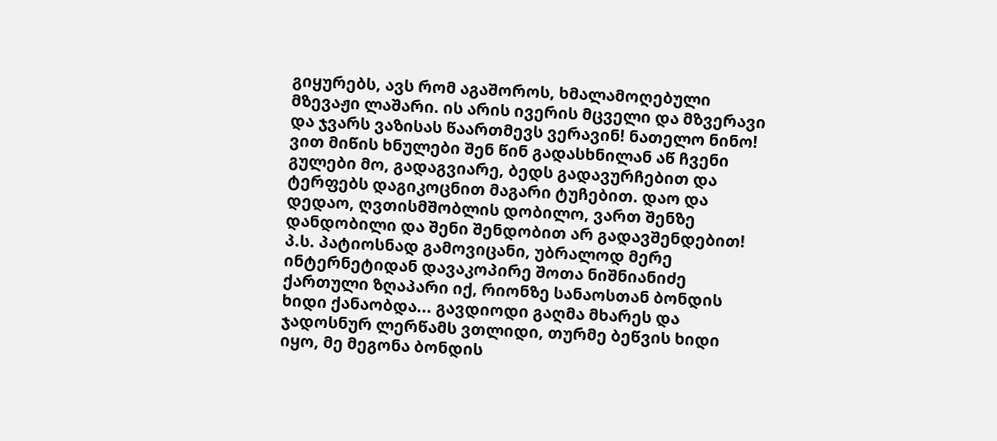გიყურებს, ავს რომ აგაშოროს, ხმალამოღებული მზევაჟი ლაშარი. ის არის ივერის მცველი და მზვერავი და ჯვარს ვაზისას წაართმევს ვერავინ! ნათელო ნინო! ვით მიწის ხნულები შენ წინ გადასხნილან აწ ჩვენი გულები მო, გადაგვიარე, ბედს გადავურჩებით და ტერფებს დაგიკოცნით მაგარი ტუჩებით. დაო და დედაო, ღვთისმშობლის დობილო, ვართ შენზე დანდობილი და შენი შენდობით არ გადავშენდებით! პ.ს. პატიოსნად გამოვიცანი, უბრალოდ მერე ინტერნეტიდან დავაკოპირე შოთა ნიშნიანიძე ქართული ზღაპარი იქ, რიონზე სანაოსთან ბონდის ხიდი ქანაობდა... გავდიოდი გაღმა მხარეს და ჯადოსნურ ლერწამს ვთლიდი, თურმე ბეწვის ხიდი იყო, მე მეგონა ბონდის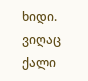ხიდი. ვიღაც ქალი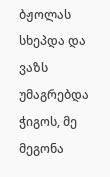ბჟოლას სხეპდა და ვაზს უმაგრებდა ჭიგოს, მე მეგონა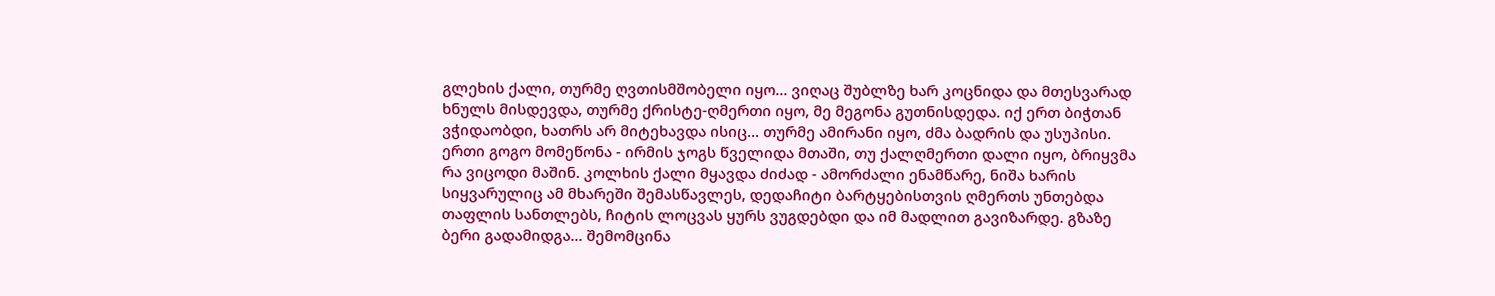გლეხის ქალი, თურმე ღვთისმშობელი იყო... ვიღაც შუბლზე ხარ კოცნიდა და მთესვარად ხნულს მისდევდა, თურმე ქრისტე-ღმერთი იყო, მე მეგონა გუთნისდედა. იქ ერთ ბიჭთან ვჭიდაობდი, ხათრს არ მიტეხავდა ისიც... თურმე ამირანი იყო, ძმა ბადრის და უსუპისი. ერთი გოგო მომეწონა - ირმის ჯოგს წველიდა მთაში, თუ ქალღმერთი დალი იყო, ბრიყვმა რა ვიცოდი მაშინ. კოლხის ქალი მყავდა ძიძად - ამორძალი ენამწარე, ნიშა ხარის სიყვარულიც ამ მხარეში შემასწავლეს, დედაჩიტი ბარტყებისთვის ღმერთს უნთებდა თაფლის სანთლებს, ჩიტის ლოცვას ყურს ვუგდებდი და იმ მადლით გავიზარდე. გზაზე ბერი გადამიდგა... შემომცინა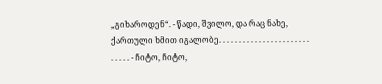„გიხაროდენ“. - წადი, შვილო, და რაც ნახე, ქართული ხმით იგალობე. . . . . . . . . . . . . . . . . . . . . . . . . . . . - ჩიტო, ჩიტო,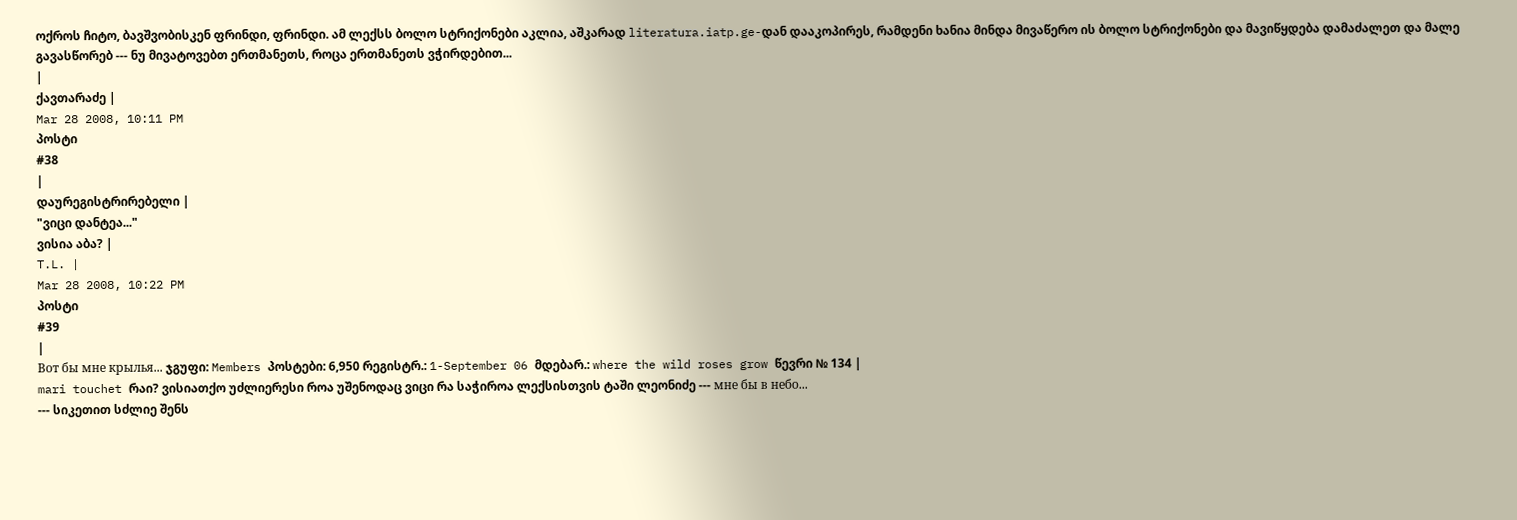ოქროს ჩიტო, ბავშვობისკენ ფრინდი, ფრინდი. ამ ლექსს ბოლო სტრიქონები აკლია, აშკარად literatura.iatp.ge-დან დააკოპირეს, რამდენი ხანია მინდა მივაწერო ის ბოლო სტრიქონები და მავიწყდება დამაძალეთ და მალე გავასწორებ --- ნუ მივატოვებთ ერთმანეთს, როცა ერთმანეთს ვჭირდებით...
|
ქავთარაძე |
Mar 28 2008, 10:11 PM
პოსტი
#38
|
დაურეგისტრირებელი |
"ვიცი დანტეა..."
ვისია აბა? |
T.L. |
Mar 28 2008, 10:22 PM
პოსტი
#39
|
Вот бы мне крылья... ჯგუფი: Members პოსტები: 6,950 რეგისტრ.: 1-September 06 მდებარ.: where the wild roses grow წევრი № 134 |
mari touchet რაი? ვისიათქო უძლიერესი როა უშენოდაც ვიცი რა საჭიროა ლექსისთვის ტაში ლეონიძე --- мне бы в небо...
--- სიკეთით სძლიე შენს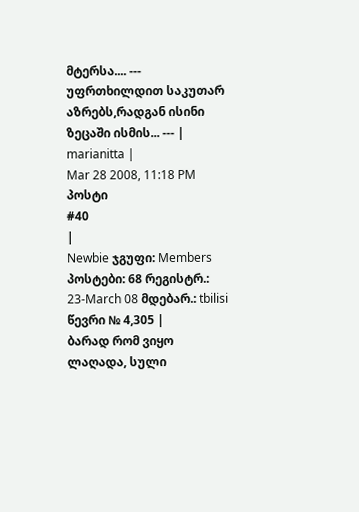მტერსა.... --- უფრთხილდით საკუთარ აზრებს,რადგან ისინი ზეცაში ისმის... --- |
marianitta |
Mar 28 2008, 11:18 PM
პოსტი
#40
|
Newbie ჯგუფი: Members პოსტები: 68 რეგისტრ.: 23-March 08 მდებარ.: tbilisi წევრი № 4,305 |
ბარად რომ ვიყო ლაღადა, სული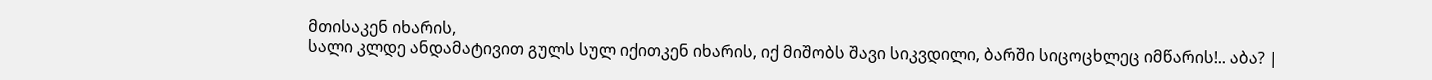მთისაკენ იხარის,
სალი კლდე ანდამატივით გულს სულ იქითკენ იხარის, იქ მიშობს შავი სიკვდილი, ბარში სიცოცხლეც იმწარის!.. აბა? |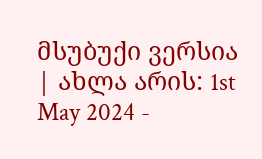მსუბუქი ვერსია | ახლა არის: 1st May 2024 -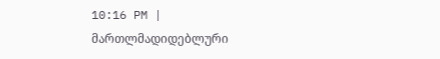10:16 PM |
მართლმადიდებლური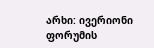არხი: ივერიონი
ფორუმის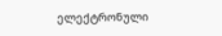ელექტრონული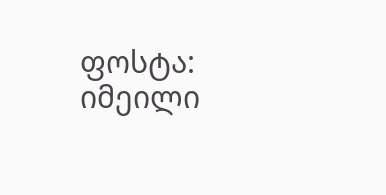ფოსტა: იმეილი